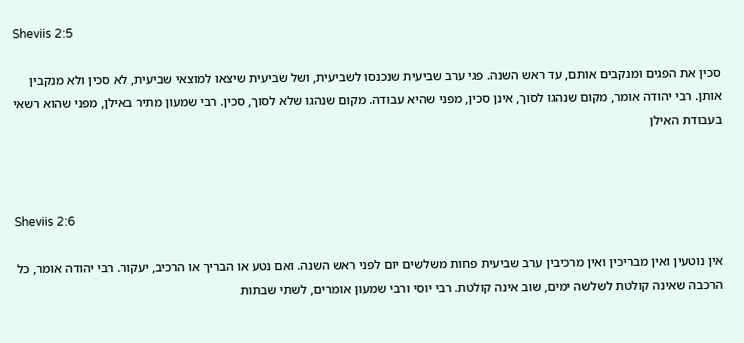Sheviis 2:5

סכין את הפגים ומנקבים אותם, עד ראש השנה. פגי ערב שביעית שנכנסו לשביעית, ושל שביעית שיצאו למוצאי שביעית, לא סכין ולא מנקבין אותן. רבי יהודה אומר, מקום שנהגו לסוך, אינן סכין, מפני שהיא עבודה. מקום שנהגו שלא לסוך, סכין. רבי שמעון מתיר באילן, מפני שהוא רשאי בעבודת האילן



Sheviis 2:6

אין נוטעין ואין מבריכין ואין מרכיבין ערב שביעית פחות משלשים יום לפני ראש השנה. ואם נטע או הבריך או הרכיב, יעקור. רבי יהודה אומר, כל הרכבה שאינה קולטת לשלשה ימים, שוב אינה קולטת. רבי יוסי ורבי שמעון אומרים, לשתי שבתות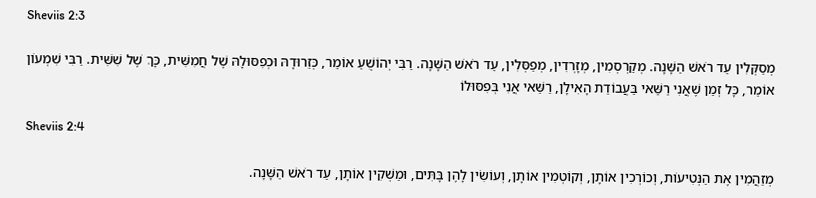Sheviis 2:3

מְסַקְּלִין עַד רֹאשׁ הַשָּׁנָה. מְקַרְסְמִין, מְזָרְדִין, מְפַסְּלִין, עַד רֹאשׁ הַשָּׁנָה. רַבִּי יְהוֹשֻׁעַ אוֹמֵר, כְּזֵרוּדָהּ וּכְפִסּוּלָהּ שֶׁל חֲמִשִּׁית, כָּךְ שֶׁל שִׁשִּׁית. רַבִּי שִׁמְעוֹן אוֹמֵר, כָּל זְמַן שֶׁאֲנִי רַשַּׁאי בַּעֲבוֹדַת הָאִילָן, רַשַּׁאי אֲנִי בְּפִסּוּלוֹ

Sheviis 2:4

מְזַהֲמִין אֶת הַנְּטִיעוֹת, וְכוֹרְכִין אוֹתָן, וְקוֹטְמִין אוֹתָן, וְעוֹשִׂין לָהֶן בָּתִּים, וּמַשְׁקִין אוֹתָן, עַד רֹאשׁ הַשָּׁנָה.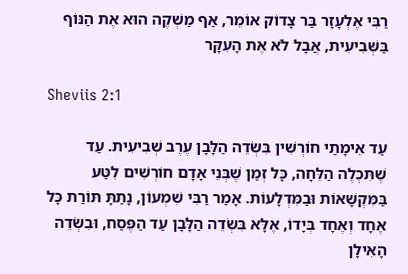רַבִּי אֶלְעָזָר בַּר צָדוֹק אוֹמֵר, אַף מַשְׁקֶה הוּא אֶת הַנּוֹף בַּשְּׁבִיעִית, אֲבָל לֹא אֶת הָעִקָּר

Sheviis 2:1

עַד אֵימָתַי חוֹרְשִׁין בִּשְׂדֵה הַלָּבָן עֶרֶב שְׁבִיעִית. עַד שֶׁתִּכְלֶה הַלֵּחָה, כָּל זְמַן שֶׁבְּנֵי אָדָם חוֹרְשִׁים לִטַּע בַּמִּקְשָׁאוֹת וּבַמִּדְלָעוֹת. אָמַר רַבִּי שִׁמְעוֹן, נָתַתָּ תּוֹרַת כָּל אֶחָד וְאֶחָד בְּיָדוֹ, אֶלָּא בִּשְׂדֵה הַלָּבָן עַד הַפֶּסַח, וּבִשְׂדֵה הָאִילָן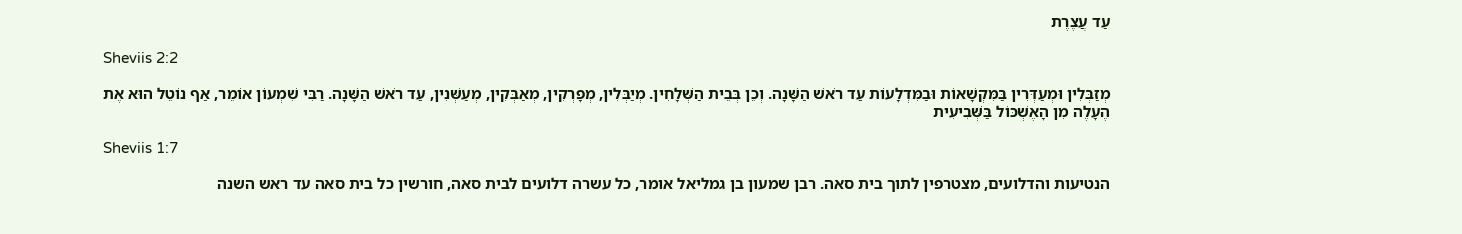עַד עֲצֶרֶת

Sheviis 2:2

מְזַבְּלִין וּמְעַדְּרִין בַּמִּקְשָׁאוֹת וּבַמִּדְלָעוֹת עַד רֹאשׁ הַשָּׁנָה. וְכֵן בְּבֵית הַשְּׁלָחִין. מְיַבְּלִין, מְפָרְקִין, מְאַבְּקִין, מְעַשְּׁנִין, עַד רֹאשׁ הַשָּׁנָה. רַבִּי שִׁמְעוֹן אוֹמֵר, אַף נוֹטֵל הוּא אֶת הֶעָלֶה מִן הָאֶשְׁכּוֹל בַּשְּׁבִיעִית

Sheviis 1:7

הנטיעות והדלועים, מצטרפין לתוך בית סאה. רבן שמעון בן גמליאל אומר, כל עשרה דלועים לבית סאה, חורשין כל בית סאה עד ראש השנה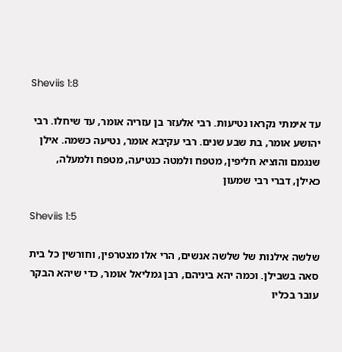Sheviis 1:8

עד אימתי נקראו נטיעות. רבי אלעזר בן עזריה אומר, עד שיחלו. רבי יהושע אומר, בת שבע שנים. רבי עקיבא אומר, נטיעה כשמה. אילן שנגמם והוציא חליפין, מטפח ולמטה כנטיעה, מטפח ולמעלה, כאילן, דברי רבי שמעון

Sheviis 1:5

שלשה אילנות של שלשה אנשים, הרי אלו מצטרפין, וחורשין כל בית סאה בשבילן. וכמה יהא ביניהם, רבן גמליאל אומר, כדי שיהא הבקר עובר בכליו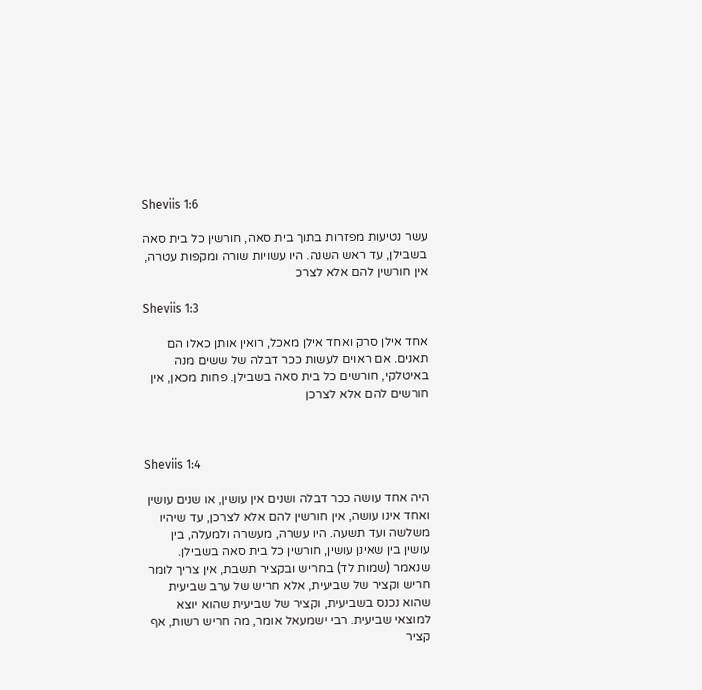Sheviis 1:6

עשר נטיעות מפזרות בתוך בית סאה, חורשין כל בית סאה בשבילן, עד ראש השנה. היו עשויות שורה ומקפות עטרה, אין חורשין להם אלא לצרכ

Sheviis 1:3

אחד אילן סרק ואחד אילן מאכל, רואין אותן כאלו הם תאנים. אם ראוים לעשות ככר דבלה של ששים מנה באיטלקי, חורשים כל בית סאה בשבילן. פחות מכאן, אין חורשים להם אלא לצרכן



Sheviis 1:4

היה אחד עושה ככר דבלה ושנים אין עושין, או שנים עושין ואחד אינו עושה, אין חורשין להם אלא לצרכן, עד שיהיו משלשה ועד תשעה. היו עשרה, מעשרה ולמעלה, בין עושין בין שאינן עושין, חורשין כל בית סאה בשבילן. שנאמר (שמות לד) בחריש ובקציר תשבת, אין צריך לומר חריש וקציר של שביעית, אלא חריש של ערב שביעית שהוא נכנס בשביעית, וקציר של שביעית שהוא יוצא למוצאי שביעית. רבי ישמעאל אומר, מה חריש רשות, אף קציר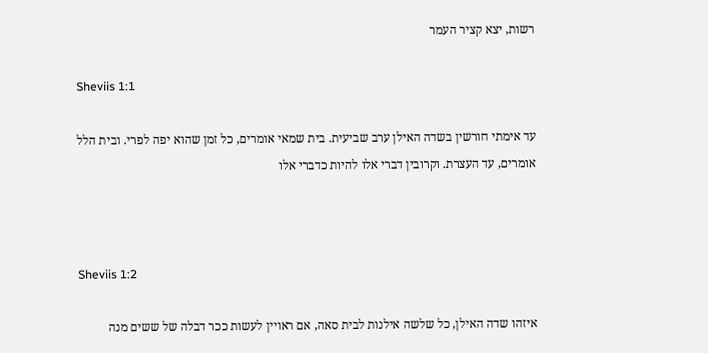רשות, יצא קציר העמר

Sheviis 1:1

עד אימתי חורשין בשדה האילן ערב שביעית. בית שמאי אומרים, כל זמן שהוא יפה לפרי. ובית הלל אומרים, עד העצרת. וקרובין דברי אלו להיות כדברי אלו



Sheviis 1:2

איזהו שדה האילן, כל שלשה אילנות לבית סאה, אם ראויין לעשות ככר דבלה של ששים מנה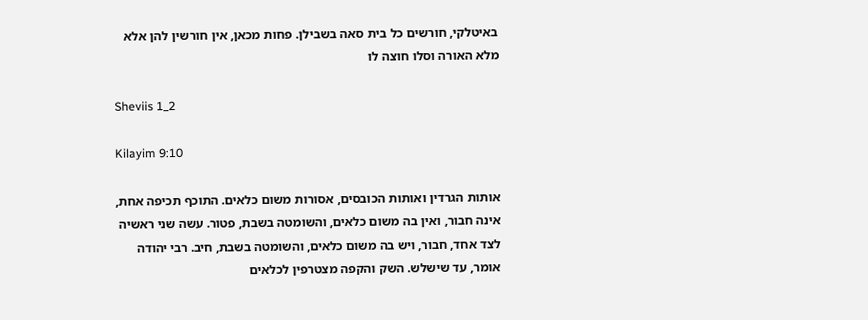באיטלקי, חורשים כל בית סאה בשבילן. פחות מכאן, אין חורשין להן אלא מלא האורה וסלו חוצה לו

Sheviis 1_2

Kilayim 9:10

אותות הגרדין ואותות הכובסים, אסורות משום כלאים. התוכף תכיפה אחת, אינה חבור, ואין בה משום כלאים, והשומטה בשבת, פטור. עשה שני ראשיה לצד אחד, חבור, ויש בה משום כלאים, והשומטה בשבת, חיב. רבי יהודה אומר, עד שישלש. השק והקפה מצטרפין לכלאים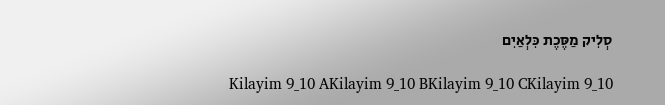סְלִיק מַסֶּכֶת כִּלְאַיִם

Kilayim 9_10 AKilayim 9_10 BKilayim 9_10 CKilayim 9_10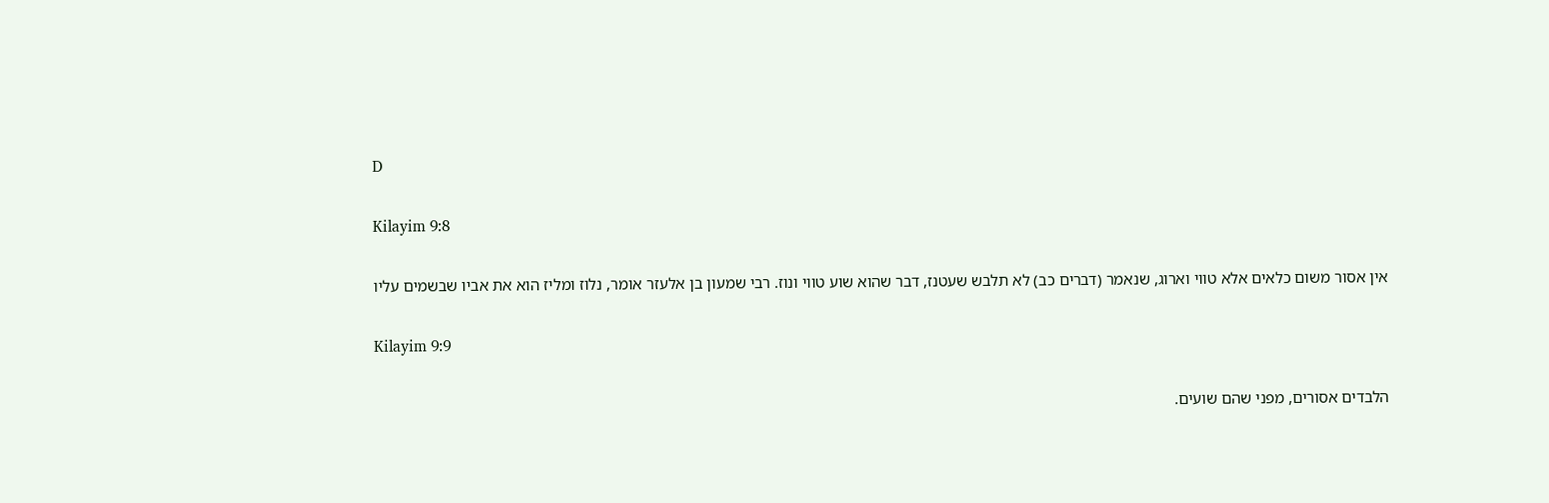D

Kilayim 9:8

אין אסור משום כלאים אלא טווי וארוג, שנאמר (דברים כב) לא תלבש שעטנז, דבר שהוא שוע טווי ונוז. רבי שמעון בן אלעזר אומר, נלוז ומליז הוא את אביו שבשמים עליו

Kilayim 9:9

הלבדים אסורים, מפני שהם שועים.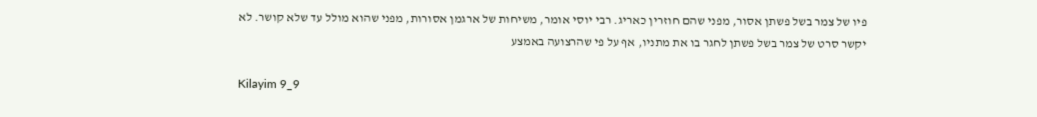פיו של צמר בשל פשתן אסור, מפני שהם חוזרין כאריג. רבי יוסי אומר, משיחות של ארגמן אסורות, מפני שהוא מולל עד שלא קושר. לא יקשר סרט של צמר בשל פשתן לחגר בו את מתניו, אף על פי שהרצועה באמצע

Kilayim 9_9